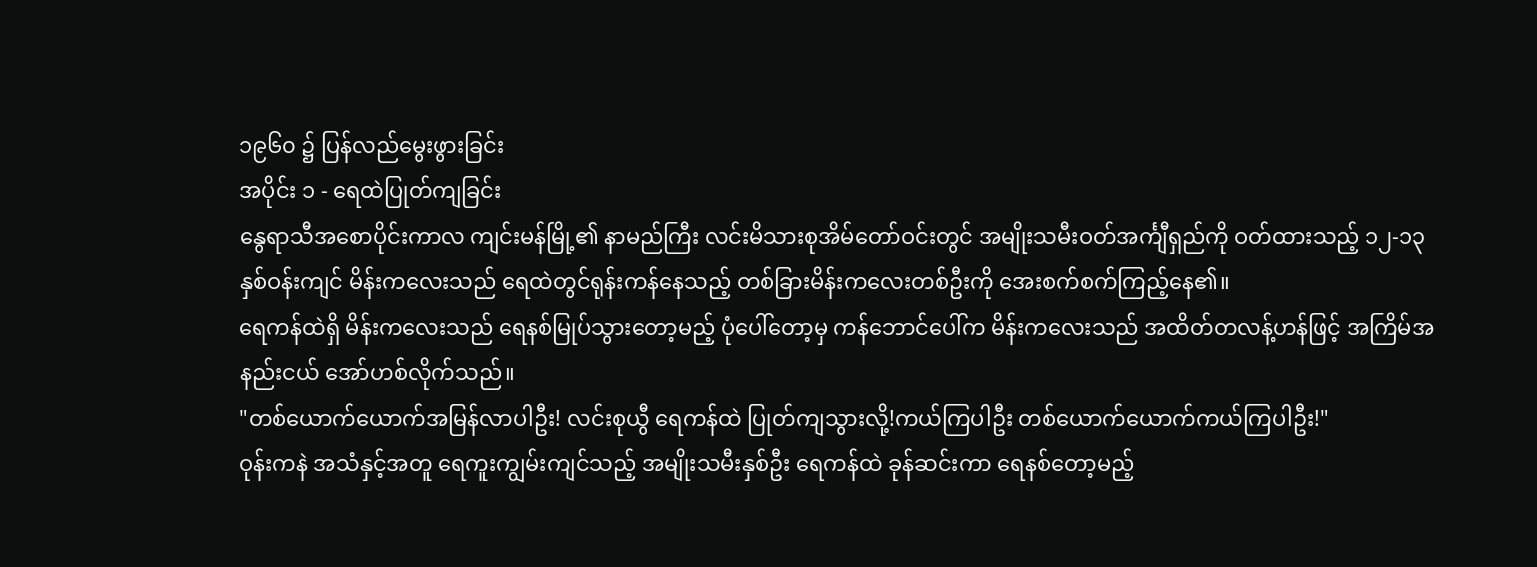၁၉၆၀ ၌ ပြန်လည်မွေးဖွားခြင်း
အပိုင်း ၁ - ရေထဲပြုတ်ကျခြင်း
နွေရာသီအစောပိုင်းကာလ ကျင်းမန်မြို့၏ နာမည်ကြီး လင်းမိသားစုအိမ်တော်ဝင်းတွင် အမျိုးသမီးဝတ်အင်္ကျီရှည်ကို ဝတ်ထားသည့် ၁၂-၁၃နှစ်ဝန်းကျင် မိန်းကလေးသည် ရေထဲတွင်ရုန်းကန်နေသည့် တစ်ခြားမိန်းကလေးတစ်ဦးကို အေးစက်စက်ကြည့်နေ၏။
ရေကန်ထဲရှိ မိန်းကလေးသည် ရေနစ်မြုပ်သွားတော့မည့် ပုံပေါ်တော့မှ ကန်ဘောင်ပေါ်က မိန်းကလေးသည် အထိတ်တလန့်ဟန်ဖြင့် အကြိမ်အနည်းငယ် အော်ဟစ်လိုက်သည်။
"တစ်ယောက်ယောက်အမြန်လာပါဦး! လင်းစုယွီ ရေကန်ထဲ ပြုတ်ကျသွားလို့!ကယ်ကြပါဦး တစ်ယောက်ယောက်ကယ်ကြပါဦး!"
ဝုန်းကနဲ အသံနှင့်အတူ ရေကူးကျွမ်းကျင်သည့် အမျိုးသမီးနှစ်ဦး ရေကန်ထဲ ခုန်ဆင်းကာ ရေနစ်တော့မည့်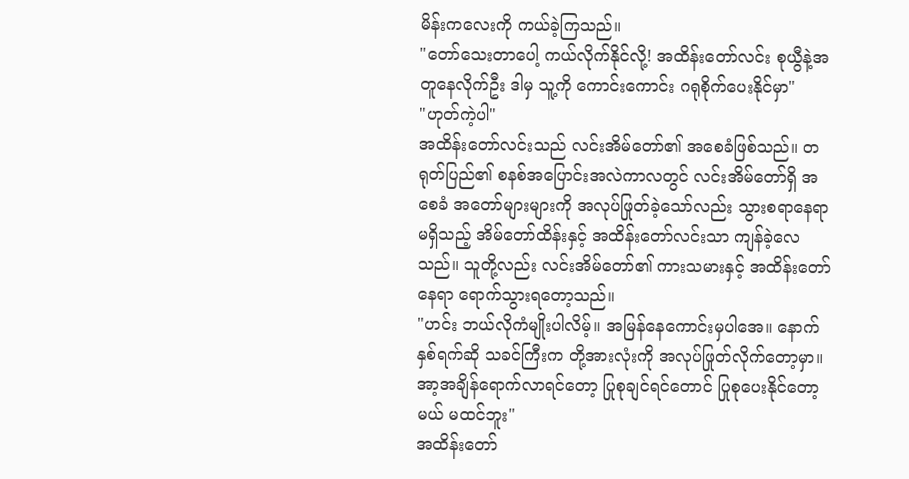မိန်းကလေးကို ကယ်ခဲ့ကြသည်။
"တော်သေးတာပေါ့ ကယ်လိုက်နိုင်လို့! အထိန်းတော်လင်း စုယွီနဲ့အတူနေလိုက်ဦး ဒါမှ သူ့ကို ကောင်းကောင်း ဂရုစိုက်ပေးနိုင်မှာ"
"ဟုတ်ကဲ့ပါ"
အထိန်းတော်လင်းသည် လင်းအိမ်တော်၏ အစေခံဖြစ်သည်။ တရုတ်ပြည်၏ စနစ်အပြောင်းအလဲကာလတွင် လင်းအိမ်တော်ရှိ အစေခံ အတော်များများကို အလုပ်ဖြုတ်ခဲ့သော်လည်း သွားစရာနေရာမရှိသည့် အိမ်တော်ထိန်းနှင့် အထိန်းတော်လင်းသာ ကျန်ခဲ့လေသည်။ သူတို့လည်း လင်းအိမ်တော်၏ ကားသမားနှင့် အထိန်းတော် နေရာ ရောက်သွားရတော့သည်။
"ဟင်း ဘယ်လိုကံမျိုးပါလိမ့်။ အမြန်နေကောင်းမှပါအေ။ နောက်နှစ်ရက်ဆို သခင်ကြီးက တို့အားလုံးကို အလုပ်ဖြုတ်လိုက်တော့မှာ။ အာ့အချိန်ရောက်လာရင်တော့ ပြုစုချင်ရင်တောင် ပြုစုပေးနိုင်တော့မယ် မထင်ဘူး"
အထိန်းတော်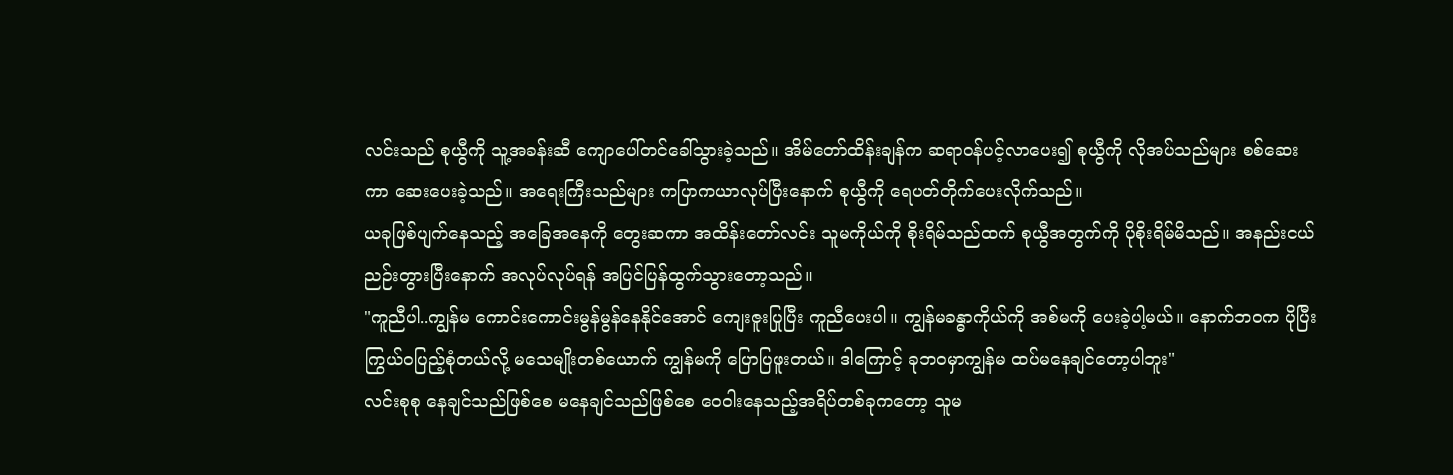လင်းသည် စုယွီကို သူ့အခန်းဆီ ကျောပေါ်တင်ခေါ်သွားခဲ့သည်။ အိမ်တော်ထိန်းချန်က ဆရာဝန်ပင့်လာပေး၍ စုယွီကို လိုအပ်သည်များ စစ်ဆေးကာ ဆေးပေးခဲ့သည်။ အရေးကြီးသည်များ ကပြာကယာလုပ်ပြီးနောက် စုယွီကို ရေပတ်တိုက်ပေးလိုက်သည်။
ယခုဖြစ်ပျက်နေသည့် အခြေအနေကို တွေးဆကာ အထိန်းတော်လင်း သူမကိုယ်ကို စိုးရိမ်သည်ထက် စုယွီအတွက်ကို ပိုစိုးရိမ်မိသည်။ အနည်းငယ် ညဉ်းတွားပြီးနောက် အလုပ်လုပ်ရန် အပြင်ပြန်ထွက်သွားတော့သည်။
"ကူညီပါ..ကျွန်မ ကောင်းကောင်းမွန်မွန်နေနိုင်အောင် ကျေးဇူးပြုပြီး ကူညီပေးပါ။ ကျွန်မခန္ဓာကိုယ်ကို အစ်မကို ပေးခဲ့ပါ့မယ်။ နောက်ဘဝက ပိုပြီး ကြွယ်ဝပြည့်စုံတယ်လို့ မသေမျိုးတစ်ယောက် ကျွန်မကို ပြောပြဖူးတယ်။ ဒါကြောင့် ခုဘဝမှာကျွန်မ ထပ်မနေချင်တော့ပါဘူး"
လင်းစုစု နေချင်သည်ဖြစ်စေ မနေချင်သည်ဖြစ်စေ ဝေဝါးနေသည့်အရိပ်တစ်ခုကတော့ သူမ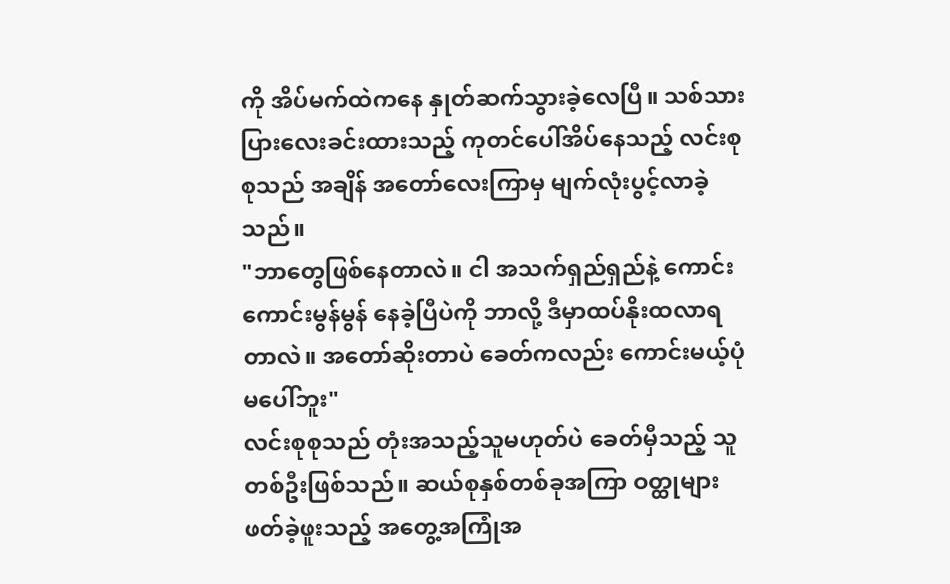ကို အိပ်မက်ထဲကနေ နှုတ်ဆက်သွားခဲ့လေပြီ။ သစ်သားပြားလေးခင်းထားသည့် ကုတင်ပေါ်အိပ်နေသည့် လင်းစုစုသည် အချိန် အတော်လေးကြာမှ မျက်လုံးပွင့်လာခဲ့သည်။
"ဘာတွေဖြစ်နေတာလဲ။ ငါ အသက်ရှည်ရှည်နဲ့ ကောင်းကောင်းမွန်မွန် နေခဲ့ပြီပဲကို ဘာလို့ ဒီမှာထပ်နိုးထလာရတာလဲ။ အတော်ဆိုးတာပဲ ခေတ်ကလည်း ကောင်းမယ့်ပုံ မပေါ်ဘူး"
လင်းစုစုသည် တုံးအသည့်သူမဟုတ်ပဲ ခေတ်မှီသည့် သူတစ်ဦးဖြစ်သည်။ ဆယ်စုနှစ်တစ်ခုအကြာ ဝတ္ထုများဖတ်ခဲ့ဖူးသည့် အတွေ့အကြုံအ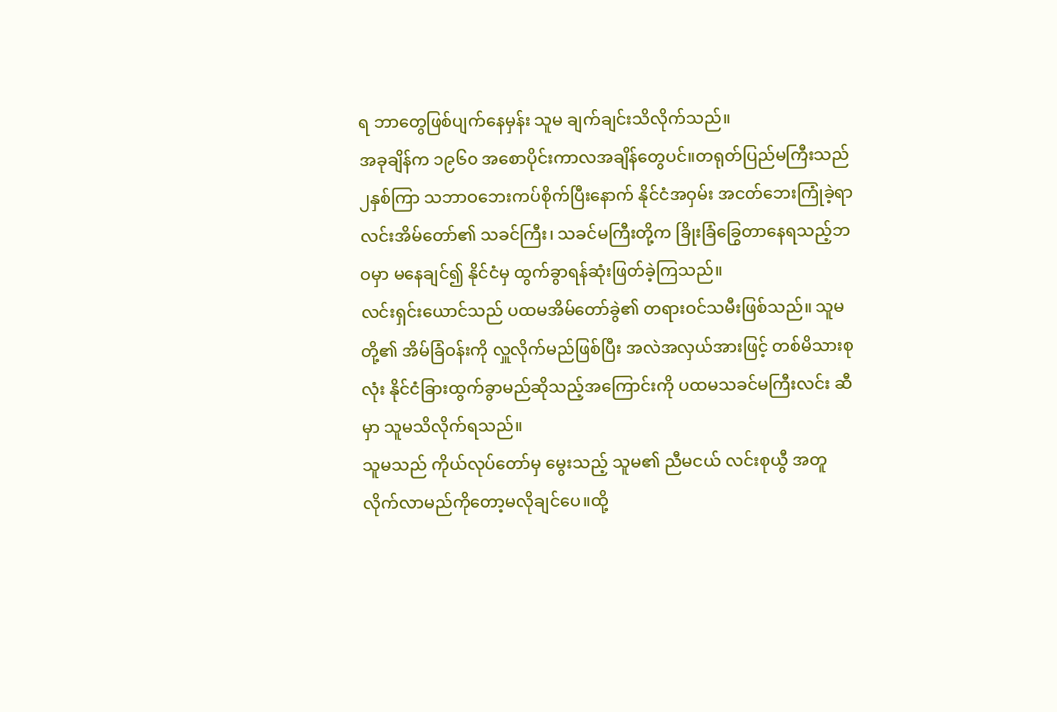ရ ဘာတွေဖြစ်ပျက်နေမှန်း သူမ ချက်ချင်းသိလိုက်သည်။
အခုချိန်က ၁၉၆၀ အစောပိုင်းကာလအချိန်တွေပင်။တရုတ်ပြည်မကြီးသည် ၂နှစ်ကြာ သဘာဝဘေးကပ်စိုက်ပြီးနောက် နိုင်ငံအဝှမ်း အငတ်ဘေးကြုံခဲ့ရာ လင်းအိမ်တော်၏ သခင်ကြီး၊ သခင်မကြီးတို့က ခြိုးခြံခြွေတာနေရသည့်ဘဝမှာ မနေချင်၍ နိုင်ငံမှ ထွက်ခွာရန်ဆုံးဖြတ်ခဲ့ကြသည်။
လင်းရှင်းယောင်သည် ပထမအိမ်တော်ခွဲ၏ တရားဝင်သမီးဖြစ်သည်။ သူမတို့၏ အိမ်ခြံဝန်းကို လှူလိုက်မည်ဖြစ်ပြီး အလဲအလှယ်အားဖြင့် တစ်မိသားစုလုံး နိုင်ငံခြားထွက်ခွာမည်ဆိုသည့်အကြောင်းကို ပထမသခင်မကြီးလင်း ဆီမှာ သူမသိလိုက်ရသည်။
သူမသည် ကိုယ်လုပ်တော်မှ မွေးသည့် သူမ၏ ညီမငယ် လင်းစုယွီ အတူလိုက်လာမည်ကိုတော့မလိုချင်ပေ။ထို့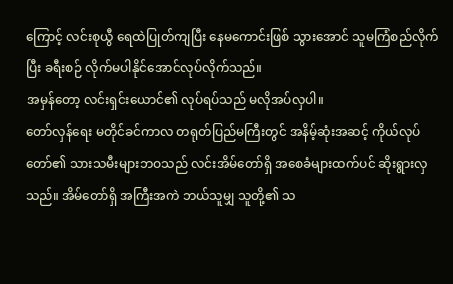ကြောင့် လင်းစုယွီ ရေထဲပြုတ်ကျပြီး နေမကောင်းဖြစ် သွားအောင် သူမကြံစည်လိုက်ပြီး ခရီးစဉ် လိုက်မပါနိုင်အောင်လုပ်လိုက်သည်။
အမှန်တော့ လင်းရှင်းယောင်၏ လုပ်ရပ်သည် မလိုအပ်လှပါ။
တော်လှန်ရေး မတိုင်ခင်ကာလ တရုတ်ပြည်မကြီးတွင် အနိမ့်ဆုံးအဆင့် ကိုယ်လုပ်တော်၏ သားသမီးများဘဝသည် လင်းအိမ်တော်ရှိ အစေခံများထက်ပင် ဆိုးရွားလှသည်။ အိမ်တော်ရှိ အကြီးအကဲ ဘယ်သူမျှ သူတို့၏ သ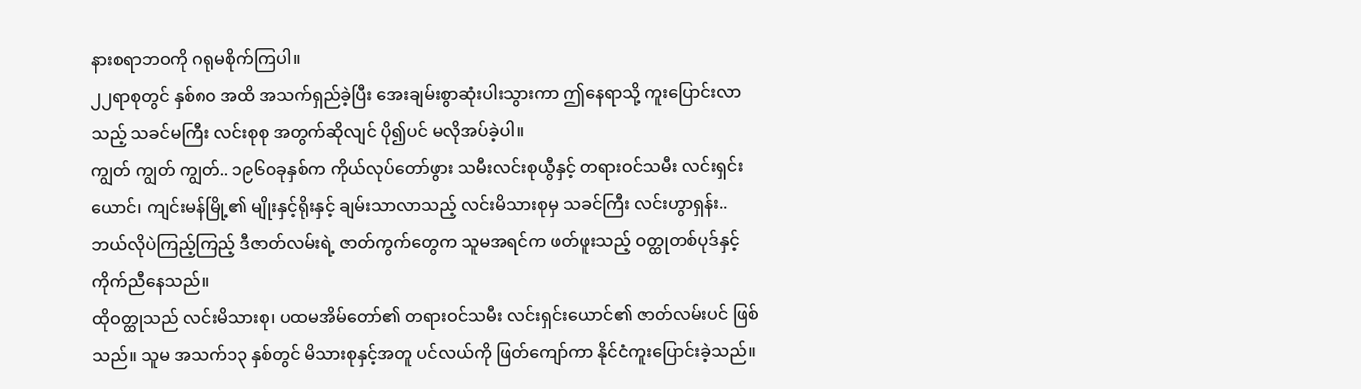နားစရာဘဝကို ဂရုမစိုက်ကြပါ။
၂၂ရာစုတွင် နှစ်၈၀ အထိ အသက်ရှည်ခဲ့ပြီး အေးချမ်းစွာဆုံးပါးသွားကာ ဤနေရာသို့ ကူးပြောင်းလာသည့် သခင်မကြီး လင်းစုစု အတွက်ဆိုလျင် ပို၍ပင် မလိုအပ်ခဲ့ပါ။
ကျွတ် ကျွတ် ကျွတ်.. ၁၉၆၀ခုနှစ်က ကိုယ်လုပ်တော်ဖွား သမီးလင်းစုယွီနှင့် တရားဝင်သမီး လင်းရှင်းယောင်၊ ကျင်းမန်မြို့၏ မျိုးနှင့်ရိုးနှင့် ချမ်းသာလာသည့် လင်းမိသားစုမှ သခင်ကြီး လင်းဟွာရှန်း..ဘယ်လိုပဲကြည့်ကြည့် ဒီဇာတ်လမ်းရဲ့ ဇာတ်ကွက်တွေက သူမအရင်က ဖတ်ဖူးသည့် ဝတ္ထုတစ်ပုဒ်နှင့် ကိုက်ညီနေသည်။
ထိုဝတ္ထုသည် လင်းမိသားစု၊ ပထမအိမ်တော်၏ တရားဝင်သမီး လင်းရှင်းယောင်၏ ဇာတ်လမ်းပင် ဖြစ်သည်။ သူမ အသက်၁၃ နှစ်တွင် မိသားစုနှင့်အတူ ပင်လယ်ကို ဖြတ်ကျော်ကာ နိုင်ငံကူးပြောင်းခဲ့သည်။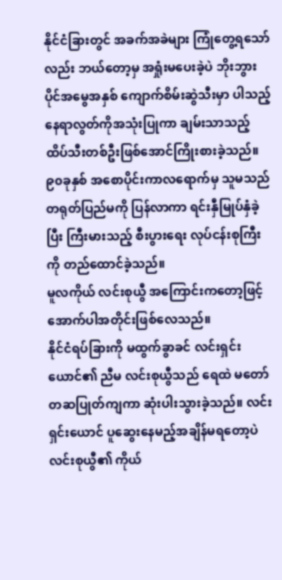နိုင်ငံခြားတွင် အခက်အခဲများ ကြုံတွေ့ရသော်လည်း ဘယ်တော့မှ အရှုံးမပေးခဲ့ပဲ ဘိုးဘွားပိုင်အမွေအနှစ် ကျောက်စိမ်းဆွဲသီးမှာ ပါသည့်နေရာလွတ်ကိုအသုံးပြုကာ ချမ်းသာသည့် ထိပ်သီးတစ်ဦးဖြစ်အောင်ကြိုးစားခဲ့သည်။
၉၀ခုနှစ် အစောပိုင်းကာလရောက်မှ သူမသည် တရုတ်ပြည်မကို ပြန်လာကာ ရင်းနှီမြုပ်နှံခဲ့ပြီး ကြီးမားသည့် စီးပွားရေး လုပ်ငန်းစုကြီးကို တည်ထောင်ခဲ့သည်။
မူလကိုယ် လင်းစုယွီ အကြောင်းကတော့ဖြင့် အောက်ပါအတိုင်းဖြစ်လေသည်။
နိုင်ငံရပ်ခြားကို မထွက်ခွာခင် လင်းရှင်းယောင်၏ ညီမ လင်းစုယွီသည် ရေထဲ မတော်တဆပြုတ်ကျကာ ဆုံးပါးသွားခဲ့သည်။ လင်းရှင်းယောင် ပူဆွေးနေမည့်အချိန်မရတော့ပဲ လင်းစုယွီ၏ ကိုယ်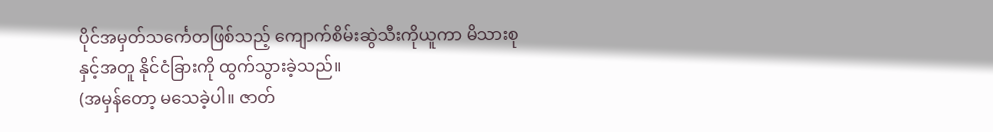ပိုင်အမှတ်သင်္ကေတဖြစ်သည့် ကျောက်စိမ်းဆွဲသီးကိုယူကာ မိသားစုနှင့်အတူ နိုင်ငံခြားကို ထွက်သွားခဲ့သည်။
(အမှန်တော့ မသေခဲ့ပါ။ ဇာတ်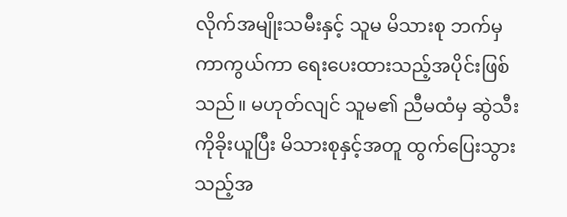လိုက်အမျိုးသမီးနှင့် သူမ မိသားစု ဘက်မှ ကာကွယ်ကာ ရေးပေးထားသည့်အပိုင်းဖြစ်သည်။ မဟုတ်လျင် သူမ၏ ညီမထံမှ ဆွဲသီးကိုခိုးယူပြီး မိသားစုနှင့်အတူ ထွက်ပြေးသွားသည့်အ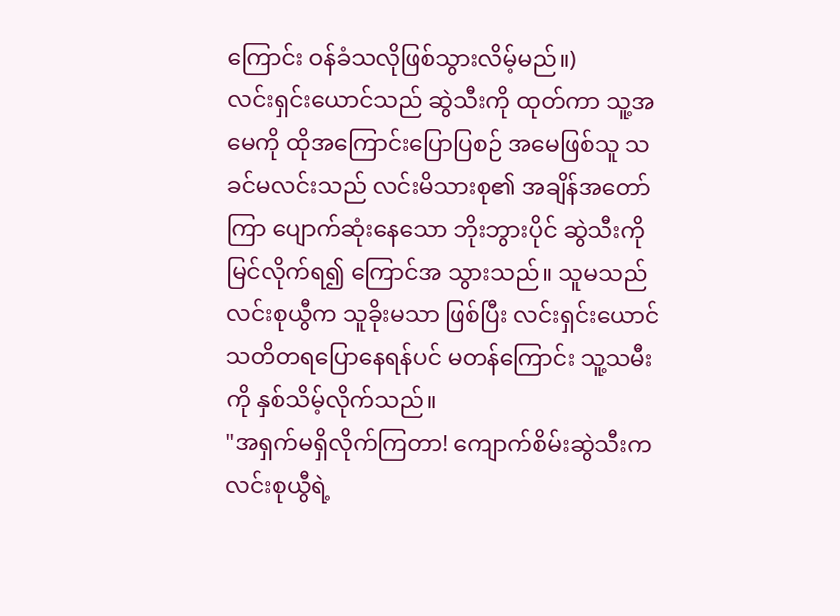ကြောင်း ဝန်ခံသလိုဖြစ်သွားလိမ့်မည်။)
လင်းရှင်းယောင်သည် ဆွဲသီးကို ထုတ်ကာ သူ့အမေကို ထိုအကြောင်းပြောပြစဉ် အမေဖြစ်သူ သခင်မလင်းသည် လင်းမိသားစု၏ အချိန်အတော်ကြာ ပျောက်ဆုံးနေသော ဘိုးဘွားပိုင် ဆွဲသီးကို မြင်လိုက်ရ၍ ကြောင်အ သွားသည်။ သူမသည် လင်းစုယွီက သူခိုးမသာ ဖြစ်ပြီး လင်းရှင်းယောင် သတိတရပြောနေရန်ပင် မတန်ကြောင်း သူ့သမီးကို နှစ်သိမ့်လိုက်သည်။
"အရှက်မရှိလိုက်ကြတာ! ကျောက်စိမ်းဆွဲသီးက လင်းစုယွီရဲ့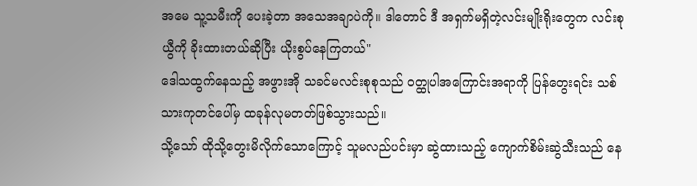အမေ သူ့သမီးကို ပေးခဲ့တာ အသေအချာပဲကို။ ဒါတောင် ဒီ အရှက်မရှိတဲ့လင်းမျိုးရိုးတွေက လင်းစုယွီကို ခိုးထားတယ်ဆိုပြီး ယိုးစွပ်နေကြတယ်"
ဒေါသထွက်နေသည့် အဖွားအို သခင်မလင်းစုစုသည် ဝတ္ထုပါအကြောင်းအရာကို ပြန်တွေးရင်း သစ်သားကုတင်ပေါ်မှ ထခုန်လုမတတ်ဖြစ်သွားသည်။
သို့သော် ထိုသို့တွေးမိလိုက်သောကြောင့် သူမလည်ပင်းမှာ ဆွဲထားသည့် ကျောက်စိမ်းဆွဲသီးသည် နေ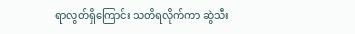ရာလွတ်ရှိကြောင်း သတိရလိုက်ကာ ဆွဲသီး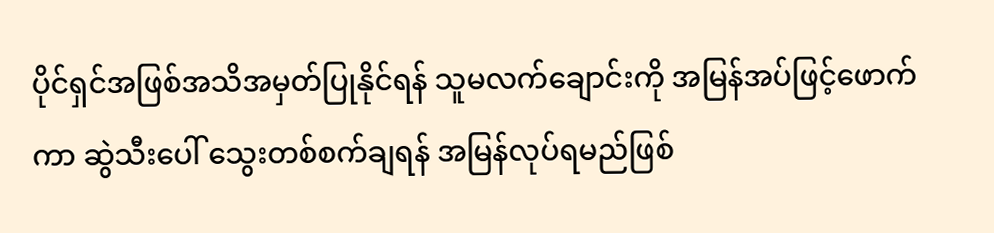ပိုင်ရှင်အဖြစ်အသိအမှတ်ပြုနိုင်ရန် သူမလက်ချောင်းကို အမြန်အပ်ဖြင့်ဖောက်ကာ ဆွဲသီးပေါ် သွေးတစ်စက်ချရန် အမြန်လုပ်ရမည်ဖြစ်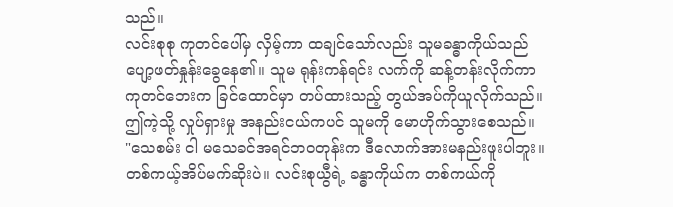သည်။
လင်းစုစု ကုတင်ပေါ်မှ လှိမ့်ကာ ထချင်သော်လည်း သူမခန္ဓာကိုယ်သည် ပျော့ဖတ်နှုန်းခွေနေ၏။ သူမ ရုန်းကန်ရင်း လက်ကို ဆန့်တန်းလိုက်ကာ ကုတင်ဘေးက ခြင်ထောင်မှာ တပ်ထားသည့် တွယ်အပ်ကိုယူလိုက်သည်။ ဤကဲ့သို့ လှုပ်ရှားမှု အနည်းငယ်ကပင် သူမကို မောဟိုက်သွားစေသည်။
"သေစမ်း ငါ မသေခင်အရင်ဘဝတုန်းက ဒီလောက်အားမနည်းဖူးပါဘူး။ တစ်ကယ့်အိပ်မက်ဆိုးပဲ။ လင်းစုယွီရဲ့ ခန္ဓာကိုယ်က တစ်ကယ်ကို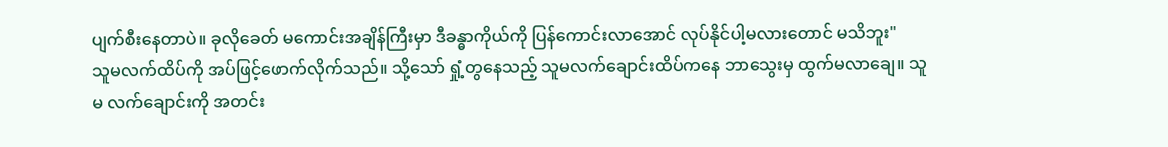ပျက်စီးနေတာပဲ။ ခုလိုခေတ် မကောင်းအချိန်ကြီးမှာ ဒီခန္ဓာကိုယ်ကို ပြန်ကောင်းလာအောင် လုပ်နိုင်ပါ့မလားတောင် မသိဘူး"
သူမလက်ထိပ်ကို အပ်ဖြင့်ဖောက်လိုက်သည်။ သို့သော် ရှုံ့တွနေသည့် သူမလက်ချောင်းထိပ်ကနေ ဘာသွေးမှ ထွက်မလာချေ။ သူမ လက်ချောင်းကို အတင်း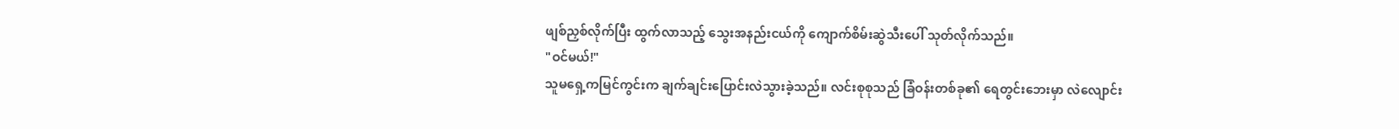ဖျစ်ညှစ်လိုက်ပြီး ထွက်လာသည့် သွေးအနည်းငယ်ကို ကျောက်စိမ်းဆွဲသီးပေါ် သုတ်လိုက်သည်။
"ဝင်မယ်!"
သူမရှေ့ကမြင်ကွင်းက ချက်ချင်းပြောင်းလဲသွားခဲ့သည်။ လင်းစုစုသည် ခြံဝန်းတစ်ခု၏ ရေတွင်းဘေးမှာ လဲလျောင်း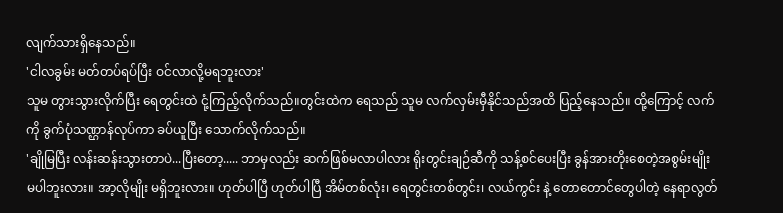လျက်သားရှိနေသည်။
'ငါလခွမ်း မတ်တပ်ရပ်ပြီး ဝင်လာလို့မရဘူးလား'
သူမ တွားသွားလိုက်ပြီး ရေတွင်းထဲ ငုံ့ကြည့်လိုက်သည်။တွင်းထဲက ရေသည် သူမ လက်လှမ်းမှီနိုင်သည်အထိ ပြည့်နေသည်။ ထို့ကြောင့် လက်ကို ခွက်ပုံသဏ္ဌာန်လုပ်ကာ ခပ်ယူပြီး သောက်လိုက်သည်။
'ချိုမြပြီး လန်းဆန်းသွားတာပဲ...ပြီးတော့..... ဘာမှလည်း ဆက်ဖြစ်မလာပါလား ရိုးတွင်းချဉ်ဆီကို သန့်စင်ပေးပြီး ခွန်အားတိုးစေတဲ့အစွမ်းမျိုး မပါဘူးလား။ အာ့လိုမျိုး မရှိဘူးလား။ ဟုတ်ပါပြီ ဟုတ်ပါပြီ အိမ်တစ်လုံး၊ ရေတွင်းတစ်တွင်း၊ လယ်ကွင်း နဲ့ တောတောင်တွေပါတဲ့ နေရာလွတ်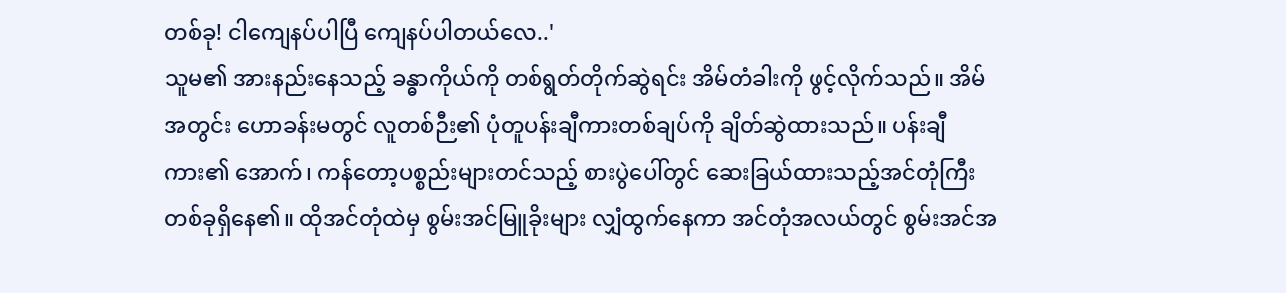တစ်ခု! ငါကျေနပ်ပါပြီ ကျေနပ်ပါတယ်လေ..'
သူမ၏ အားနည်းနေသည့် ခန္ဓာကိုယ်ကို တစ်ရွတ်တိုက်ဆွဲရင်း အိမ်တံခါးကို ဖွင့်လိုက်သည်။ အိမ်အတွင်း ဟောခန်းမတွင် လူတစ်ဉီး၏ ပုံတူပန်းချီကားတစ်ချပ်ကို ချိတ်ဆွဲထားသည်။ ပန်းချီကား၏ အောက်၊ ကန်တော့ပစ္စည်းများတင်သည့် စားပွဲပေါ်တွင် ဆေးခြယ်ထားသည့်အင်တုံကြီး တစ်ခုရှိနေ၏။ ထိုအင်တုံထဲမှ စွမ်းအင်မြူခိုးများ လျှံထွက်နေကာ အင်တုံအလယ်တွင် စွမ်းအင်အ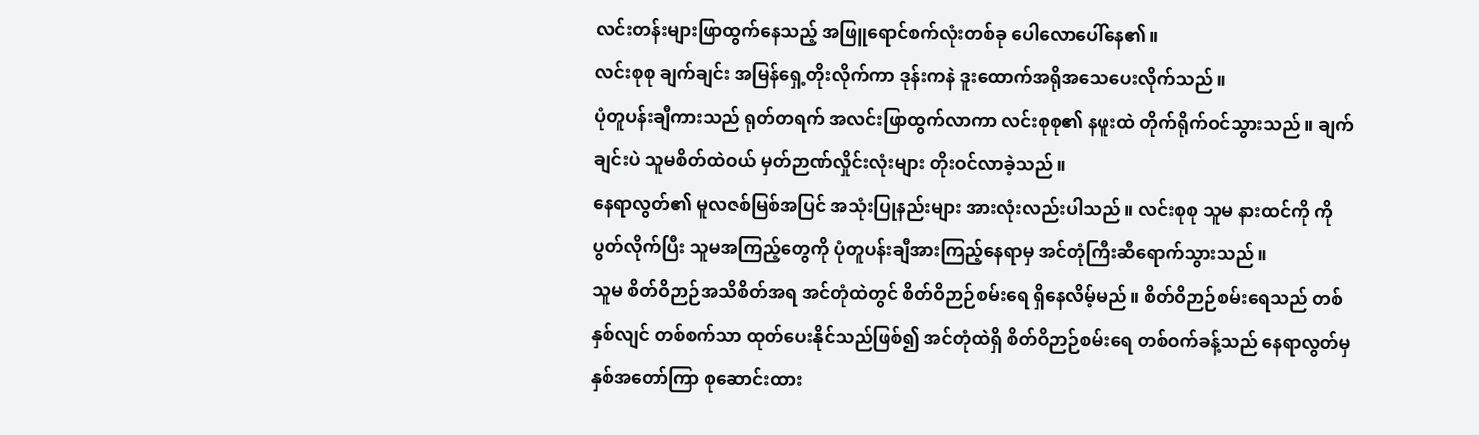လင်းတန်းများဖြာထွက်နေသည့် အဖြူရောင်စက်လုံးတစ်ခု ပေါလောပေါ်နေ၏။
လင်းစုစု ချက်ချင်း အမြန်ရှေ့တိုးလိုက်ကာ ဒုန်းကနဲ ဒူးထောက်အရိုအသေပေးလိုက်သည်။
ပုံတူပန်းချီကားသည် ရုတ်တရက် အလင်းဖြာထွက်လာကာ လင်းစုစု၏ နဖူးထဲ တိုက်ရိုက်ဝင်သွားသည်။ ချက်ချင်းပဲ သူမစိတ်ထဲဝယ် မှတ်ဉာဏ်လှိုင်းလုံးများ တိုးဝင်လာခဲ့သည်။
နေရာလွတ်၏ မူလဇစ်မြစ်အပြင် အသုံးပြုနည်းများ အားလုံးလည်းပါသည်။ လင်းစုစု သူမ နားထင်ကို ကို ပွတ်လိုက်ပြီး သူမအကြည့်တွေကို ပုံတူပန်းချီအားကြည့်နေရာမှ အင်တုံကြီးဆီရောက်သွားသည်။
သူမ စိတ်ဝိဉာဉ်အသိစိတ်အရ အင်တုံထဲတွင် စိတ်ဝိဉာဉ်စမ်းရေ ရှိနေလိမ့်မည်။ စိတ်ဝိဉာဉ်စမ်းရေသည် တစ်နှစ်လျင် တစ်စက်သာ ထုတ်ပေးနိုင်သည်ဖြစ်၍ အင်တုံထဲရှိ စိတ်ဝိဉာဉ်စမ်းရေ တစ်ဝက်ခန့်သည် နေရာလွတ်မှ နှစ်အတော်ကြာ စုဆောင်းထား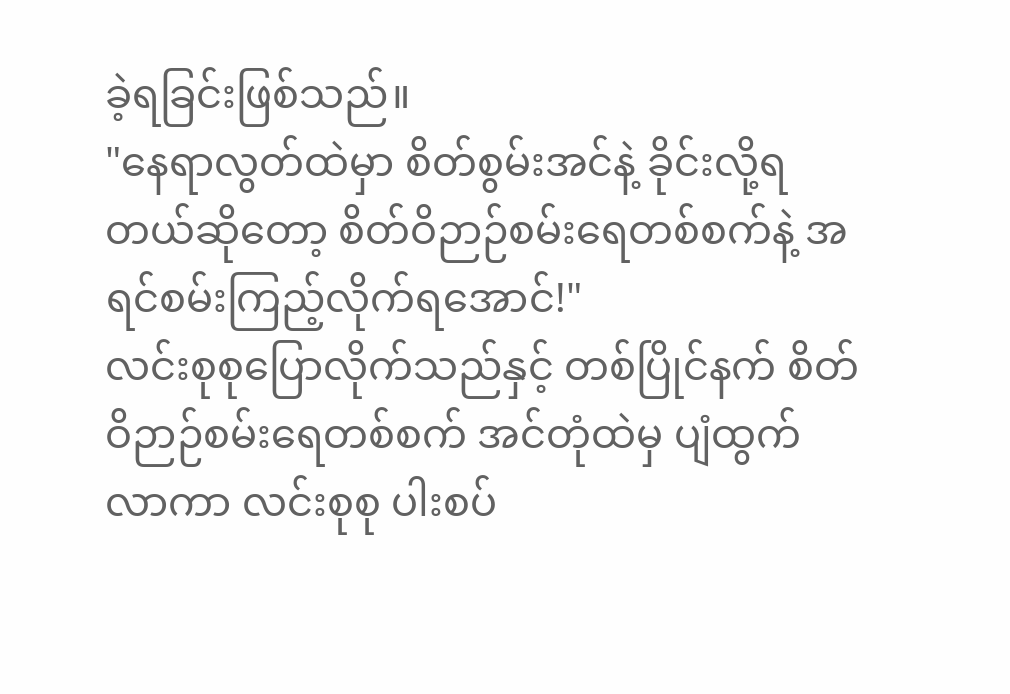ခဲ့ရခြင်းဖြစ်သည်။
"နေရာလွတ်ထဲမှာ စိတ်စွမ်းအင်နဲ့ ခိုင်းလို့ရတယ်ဆိုတော့ စိတ်ဝိဉာဉ်စမ်းရေတစ်စက်နဲ့ အရင်စမ်းကြည့်လိုက်ရအောင်!"
လင်းစုစုပြောလိုက်သည်နှင့် တစ်ပြိုင်နက် စိတ်ဝိဉာဉ်စမ်းရေတစ်စက် အင်တုံထဲမှ ပျံထွက်လာကာ လင်းစုစု ပါးစပ်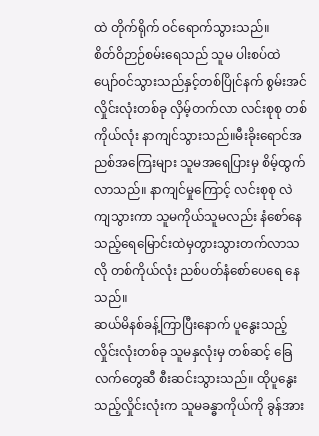ထဲ တိုက်ရိုက် ဝင်ရောက်သွားသည်။
စိတ်ဝိဉာဉ်စမ်းရေသည် သူမ ပါးစပ်ထဲ ပျော်ဝင်သွားသည်နှင့်တစ်ပြိုင်နက် စွမ်းအင်လှိုင်းလုံးတစ်ခု လှိမ့်တက်လာ လင်းစုစု တစ်ကိုယ်လုံး နာကျင်သွားသည်။မီးခိုးရောင်အညစ်အကြေးများ သူမအရေပြားမှ စိမ့်ထွက်လာသည်။ နာကျင်မှုကြောင့် လင်းစုစု လဲကျသွားကာ သူမကိုယ်သူမလည်း နံစော်နေသည့်ရေမြောင်းထဲမှတွားသွားတက်လာသလို တစ်ကိုယ်လုံး ညစ်ပတ်နံစော်ပေရေ နေသည်။
ဆယ်မိနစ်ခန့်ကြာပြီးနောက် ပူနွေးသည့်လှိုင်းလုံးတစ်ခု သူမနှလုံးမှ တစ်ဆင့် ခြေလက်တွေဆီ စီးဆင်းသွားသည်။ ထိုပူနွေးသည့်လှိုင်းလုံးက သူမခန္ဓာကိုယ်ကို ခွန်အား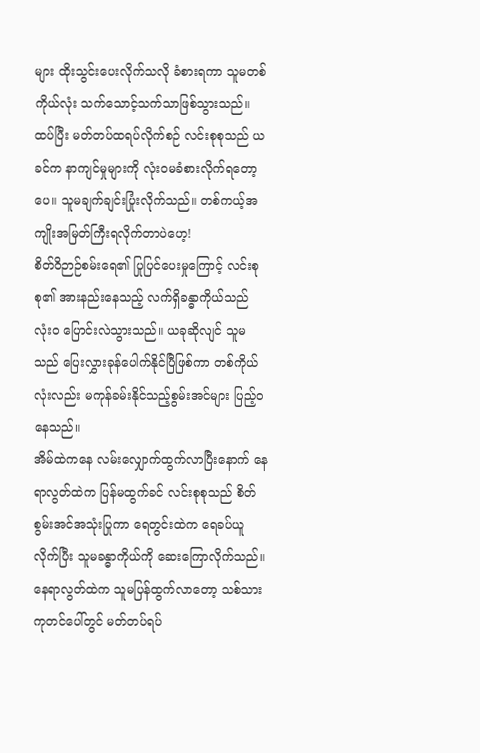များ ထိုးသွင်းပေးလိုက်သလို ခံစားရကာ သူမတစ်ကိုယ်လုံး သက်သောင့်သက်သာဖြစ်သွားသည်။
ထပ်ပြီး မတ်တပ်ထရပ်လိုက်စဉ် လင်းစုစုသည် ယခင်က နာကျင်မှုများကို လုံးဝမခံစားလိုက်ရတော့ပေ။ သူမချက်ချင်းပြုံးလိုက်သည်။ တစ်ကယ့်အကျိုးအမြတ်ကြီးရလိုက်တာပဲဟေ့!
စိတ်ဝိဉာဉ်စမ်းရေ၏ ပြုပြင်ပေးမှုကြောင့် လင်းစုစု၏ အားနည်းနေသည့် လက်ရှိခန္ဓာကိုယ်သည် လုံးဝ ပြောင်းလဲသွားသည်။ ယခုဆိုလျင် သူမသည် ပြေးလွှားခုန်ပေါက်နိုင်ပြီဖြစ်ကာ တစ်ကိုယ်လုံးလည်း မကုန်ခမ်းနိုင်သည့်စွမ်းအင်များ ပြည့်ဝနေသည်။
အိမ်ထဲကနေ လမ်းလျှောက်ထွက်လာပြီးနောက် နေရာလွတ်ထဲက ပြန်မထွက်ခင် လင်းစုစုသည် စိတ်စွမ်းအင်အသုံးပြုကာ ရေတွင်းထဲက ရေခပ်ယူလိုက်ပြီး သူမခန္ဓာကိုယ်ကို ဆေးကြောလိုက်သည်။ နေရာလွတ်ထဲက သူမပြန်ထွက်လာတော့ သစ်သားကုတင်ပေါ်တွင် မတ်တပ်ရပ်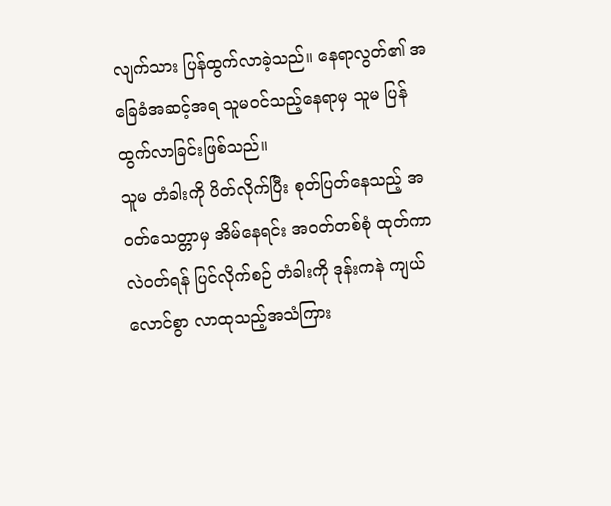လျက်သား ပြန်ထွက်လာခဲ့သည်။ နေရာလွတ်၏ အခြေခံအဆင့်အရ သူမဝင်သည့်နေရာမှ သူမ ပြန်ထွက်လာခြင်းဖြစ်သည်။
သူမ တံခါးကို ပိတ်လိုက်ပြီး စုတ်ပြတ်နေသည့် အဝတ်သေတ္တာမှ အိမ်နေရင်း အဝတ်တစ်စုံ ထုတ်ကာ လဲဝတ်ရန် ပြင်လိုက်စဉ် တံခါးကို ဒုန်းကနဲ ကျယ်လောင်စွာ လာထုသည့်အသံကြား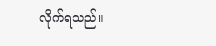လိုက်ရသည်။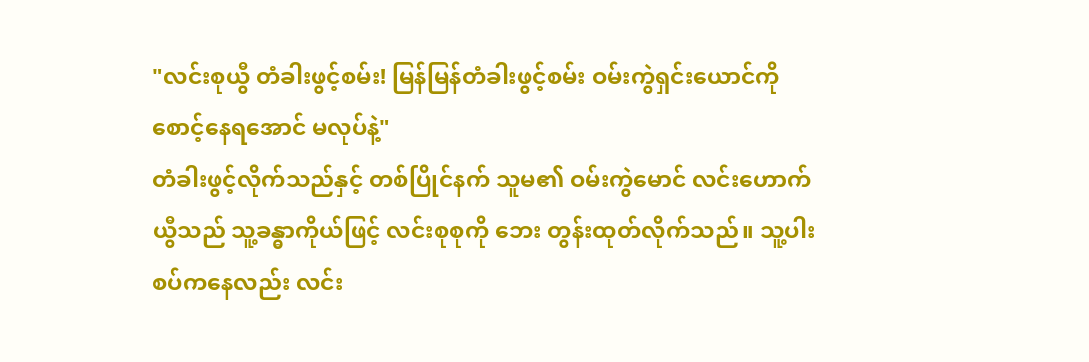"လင်းစုယွီ တံခါးဖွင့်စမ်း! မြန်မြန်တံခါးဖွင့်စမ်း ဝမ်းကွဲရှင်းယောင်ကို စောင့်နေရအောင် မလုပ်နဲ့"
တံခါးဖွင့်လိုက်သည်နှင့် တစ်ပြိုင်နက် သူမ၏ ဝမ်းကွဲမောင် လင်းဟောက်ယွီသည် သူ့ခန္ဓာကိုယ်ဖြင့် လင်းစုစုကို ဘေး တွန်းထုတ်လိုက်သည်။ သူ့ပါးစပ်ကနေလည်း လင်း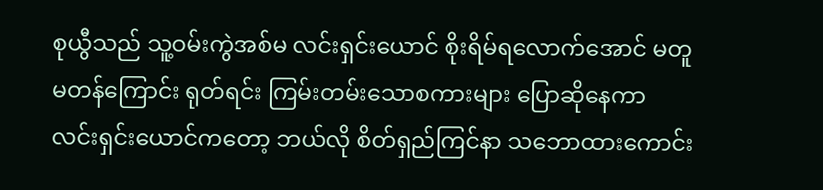စုယွီသည် သူ့ဝမ်းကွဲအစ်မ လင်းရှင်းယောင် စိုးရိမ်ရလောက်အောင် မတူမတန်ကြောင်း ရုတ်ရင်း ကြမ်းတမ်းသောစကားများ ပြောဆိုနေကာ လင်းရှင်းယောင်ကတော့ ဘယ်လို စိတ်ရှည်ကြင်နာ သဘောထားကောင်း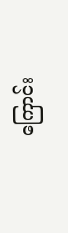ကြောင်း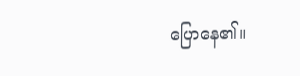ပြောနေ၏။